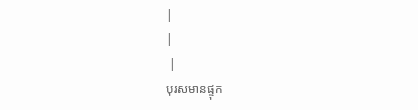|
|
 |
បុរសមានផ្ទុក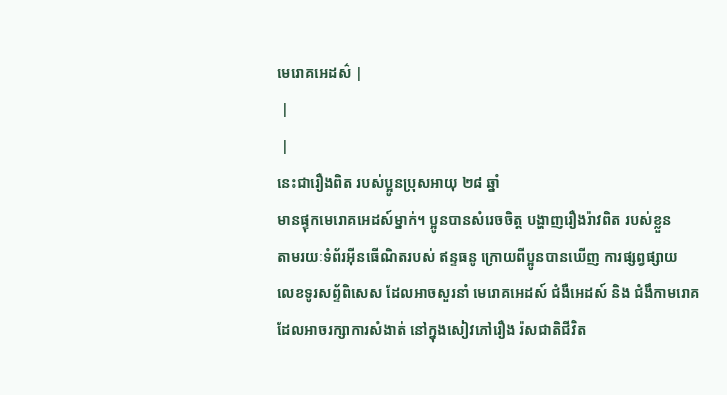មេរោគអេដស៌ |
 |
 |
នេះជារឿងពិត របស់ប្អូនប្រុសអាយុ ២៨ ឆ្នាំ
មានផ្ទុកមេរោគអេដស៍ម្នាក់។ ប្អូនបានសំរេចចិត្ត បង្ហាញរឿងរ៉ាវពិត របស់ខ្លួន
តាមរយៈទំព័រអ៊ីនធើណិតរបស់ ឥន្ទធនូ ក្រោយពីប្អូនបានឃើញ ការផ្សព្វផ្សាយ
លេខទូរសព្ទ័ពិសេស ដែលអាចសួរនាំ មេរោគអេដស៍ ជំងឺអេដស៍ និង ជំងឹកាមរោគ
ដែលអាចរក្សាការសំងាត់ នៅក្នុងសៀវភៅរឿង រ៉សជាតិជីវិត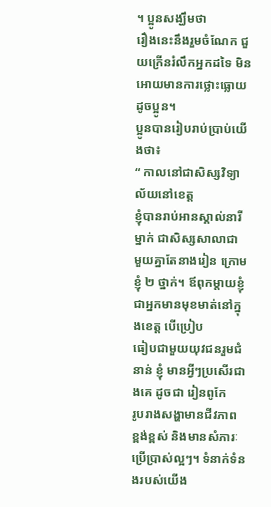។ ប្អូនសង្ឃឹមថា
រឿងនេះនឹងរួមចំណែក ជួយក្រើនរំលឹកអ្នកដទៃ មិនអោយមានការថ្លោះធ្លោយ ដូចប្អូន។
ប្អូនបានរៀបរាប់ប្រាប់យើងថា៖
“ កាលនៅជាសិស្សវិទ្យាល័យនៅខេត្ត
ខ្ញុំបានរាប់អានស្គាល់នារីម្នាក់ ជាសិស្សសាលាជា
មួយគ្នាតែនាងរៀន ក្រោមខ្ញុំ ២ ថ្នាក់។ ឪពុកម្តាយខ្ញុំ
ជាអ្នកមានមុខមាត់នៅក្នុងខេត្ត បើប្រៀប
ធៀបជាមួយយុវជនរួមជំនាន់ ខ្ញុំ មានអ្វីៗប្រសើរជាងគេ ដូចជា រៀនពូកែ
រូបរាងសង្ហាមានជីវភាព
ខ្ពង់ខ្ពស់ និងមានសំភារៈប្រើប្រាស់ល្អៗ។ ទំនាក់ទំនងរបស់យើង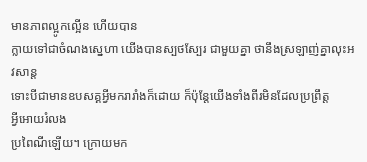មានភាពល្អូកល្អើន ហើយបាន
ក្លាយទៅជាចំណងស្នេហា យើងបានស្បថស្បែរ ជាមួយគ្នា ថានឹងស្រឡាញ់គ្នាលុះអវសាន្ត
ទោះបីជាមានឧបសគ្គអ្វីមករារាំងក៏ដោយ ក៏ប៉ុន្តែយើងទាំងពីរមិនដែលប្រព្រឹត្ត
អ្វីអោយរំលង
ប្រពៃណីឡើយ។ ក្រោយមក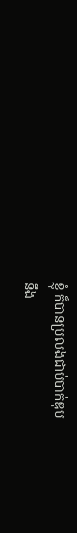ខ្ញុំ ក៏បានប្រលងជាប់បាក់ឌុប
នឹង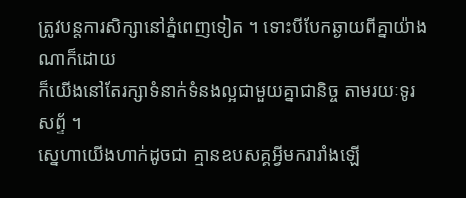ត្រូវបន្តការសិក្សានៅភ្នំពេញទៀត ។ ទោះបីបែកឆ្ងាយពីគ្នាយ៉ាងណាក៏ដោយ
ក៏យើងនៅតែរក្សាទំនាក់ទំនងល្អជាមួយគ្នាជានិច្ច តាមរយៈទូរសព្ទ័ ។
ស្នេហាយើងហាក់ដូចជា គ្មានឧបសគ្គអ្វីមករារាំងឡើ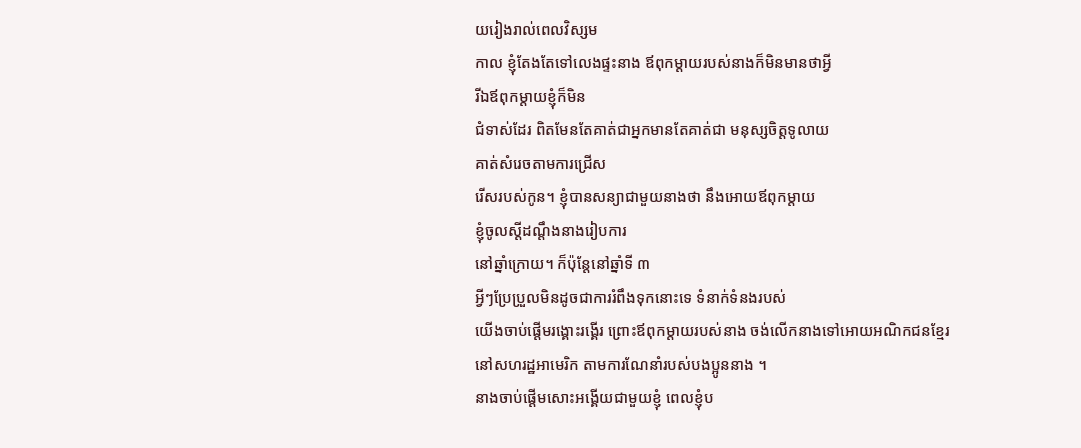យរៀងរាល់ពេលវិស្សម
កាល ខ្ញុំតែងតែទៅលេងផ្ទះនាង ឪពុកម្តាយរបស់នាងក៏មិនមានថាអ្វី
រីឯឪពុកម្តាយខ្ញុំក៏មិន
ជំទាស់ដែរ ពិតមែនតែគាត់ជាអ្នកមានតែគាត់ជា មនុស្សចិត្តទូលាយ
គាត់សំរេចតាមការជ្រើស
រើសរបស់កូន។ ខ្ញុំបានសន្យាជាមួយនាងថា នឹងអោយឪពុកម្តាយ
ខ្ញុំចូលស្តីដណ្តឹងនាងរៀបការ
នៅឆ្នាំក្រោយ។ ក៏ប៉ុន្តែនៅឆ្នាំទី ៣
អ្វីៗប្រែប្រួលមិនដូចជាការរំពឹងទុកនោះទេ ទំនាក់ទំនងរបស់
យើងចាប់ផ្តើមរង្គោះរង្គើរ ព្រោះឪពុកម្តាយរបស់នាង ចង់លើកនាងទៅអោយអណិកជនខ្មែរ
នៅសហរដ្ឋអាមេរិក តាមការណែនាំរបស់បងប្អូននាង ។
នាងចាប់ផ្តើមសោះអង្គើយជាមួយខ្ញុំ ពេលខ្ញុំប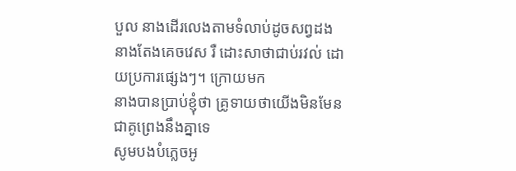បួល នាងដើរលេងតាមទំលាប់ដូចសព្វដង
នាងតែងគេចវេស រឺ ដោះសាថាជាប់រវល់ ដោយប្រការផ្សេងៗ។ ក្រោយមក
នាងបានប្រាប់ខ្ញុំថា គ្រូទាយថាយើងមិនមែនជាគូព្រេងនឹងគ្នាទេ
សូមបងបំភ្លេចអូ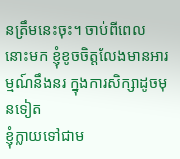នត្រឹមនេះចុះ។ ចាប់ពីពេល
នោះមក ខ្ញុំខូចចិត្តលែងមានអារម្មណ៍នឹងនរ ក្នុងការសិក្សាដូចមុនទៀត
ខ្ញុំក្លាយទៅជាម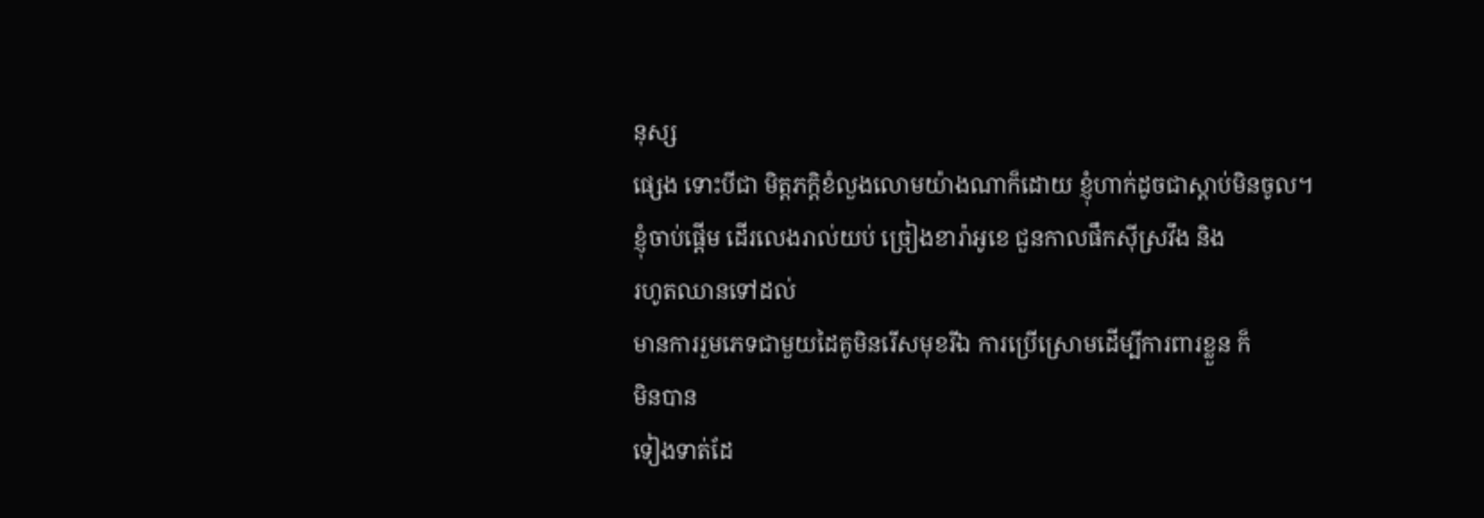នុស្ស
ផ្សេង ទោះបីជា មិត្តភក្តិខំលួងលោមយ៉ាងណាក៏ដោយ ខ្ញុំហាក់ដូចជាស្តាប់មិនចូល។
ខ្ញុំចាប់ផ្តើម ដើរលេងរាល់យប់ ច្រៀងខារ៉ាអូខេ ជួនកាលផឹកស៊ីស្រវឹង និង
រហូតឈានទៅដល់
មានការរួមភេទជាមួយដៃគូមិនរើសមុខរីឯ ការប្រើស្រោមដើម្បីការពារខ្លួន ក៏
មិនបាន
ទៀងទាត់ដែ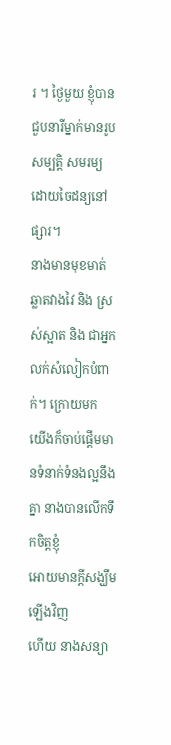រ ។ ថ្ងៃមួយ ខ្ញុំបានជួបនារីម្នាក់មានរូបសម្បត្តិ សមរម្យ
ដោយចៃដន្យនៅផ្សារ។
នាងមានមុខមាត់ ឆ្លាតវាងវៃ និង ស្រស់ស្អាត និង ជាអ្នកលក់សំលៀកបំពាក់។ ក្រោយមក
យើងក៏ចាប់ផ្តើមមានទំនាក់ទំនងល្អនឹងគ្នា នាងបានលើកទឹកចិត្តខ្ញុំ
អោយមានក្តីសង្ឃឹមឡើងវិញ
ហើយ នាងសន្យា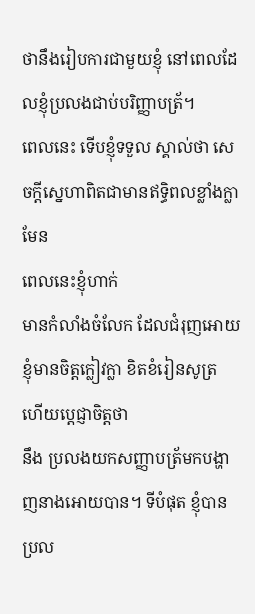ថានឹងរៀបការជាមួយខ្ញុំ នៅពេលដែលខ្ញុំប្រលងជាប់បរិញ្ញាបត្រ័។
ពេលនេះ ទើបខ្ញុំទទួល ស្គាល់ថា សេចក្តីស្នេហាពិតជាមានឥទ្ធិពលខ្លាំងក្លាមែន
ពេលនេះខ្ញុំហាក់
មានកំលាំងចំលែក ដែលជំរុញអោយ ខ្ញុំមានចិត្តក្លៀវក្លា ខិតខំរៀនសូត្រ
ហើយប្តេជ្ញាចិត្តថា
នឹង ប្រលងយកសញ្ញាបត្រ័មកបង្ហាញនាងអោយបាន។ ទីបំផុត ខ្ញុំបានប្រល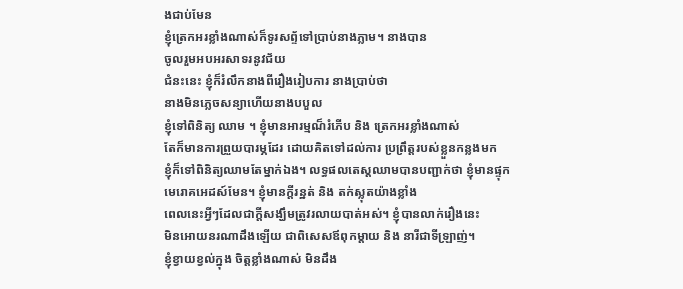ងជាប់មែន
ខ្ញុំត្រេកអរខ្លាំងណាស់ក៏ទូរសព្ទ័ទៅប្រាប់នាងភ្លាម។ នាងបាន
ចូលរួមអបអរសាទរនូវជ័យ
ជំនះនេះ ខ្ញុំក៏រំលឹកនាងពីរឿងរៀបការ នាងប្រាប់ថា
នាងមិនភ្លេចសន្យាហើយនាងបបួល
ខ្ញុំទៅពិនិត្យ ឈាម ។ ខ្ញុំមានអារម្មណ៏រំភើប និង ត្រេកអរខ្លាំងណាស់
តែក៏មានការព្រួយបារម្ភដែរ ដោយគិតទៅដល់ការ ប្រព្រឹត្តរបស់ខ្លួនកន្លងមក
ខ្ញុំក៏ទៅពិនិត្យឈាមតែម្នាក់ឯង។ លទ្ធផលតេស្តឈាមបានបញ្ជាក់ថា ខ្ញុំមានផ្ទុក
មេរោគអេដស៍មែន។ ខ្ញុំមានក្តីរន្ឋត់ និង តក់ស្លុតយ៉ាងខ្លាំង
ពេលនេះអ្វីៗដែលជាក្តីសង្ឃឹមត្រូវរលាយបាត់អស់។ ខ្ញុំបានលាក់រឿងនេះ
មិនអោយនរណាដឹងឡើយ ជាពិសេសឪពុកម្តាយ និង នារីជាទីឡ្រាញ់។
ខ្ញំុខ្វាយខ្វល់ក្នុង ចិត្តខ្លាំងណាស់ មិនដឹង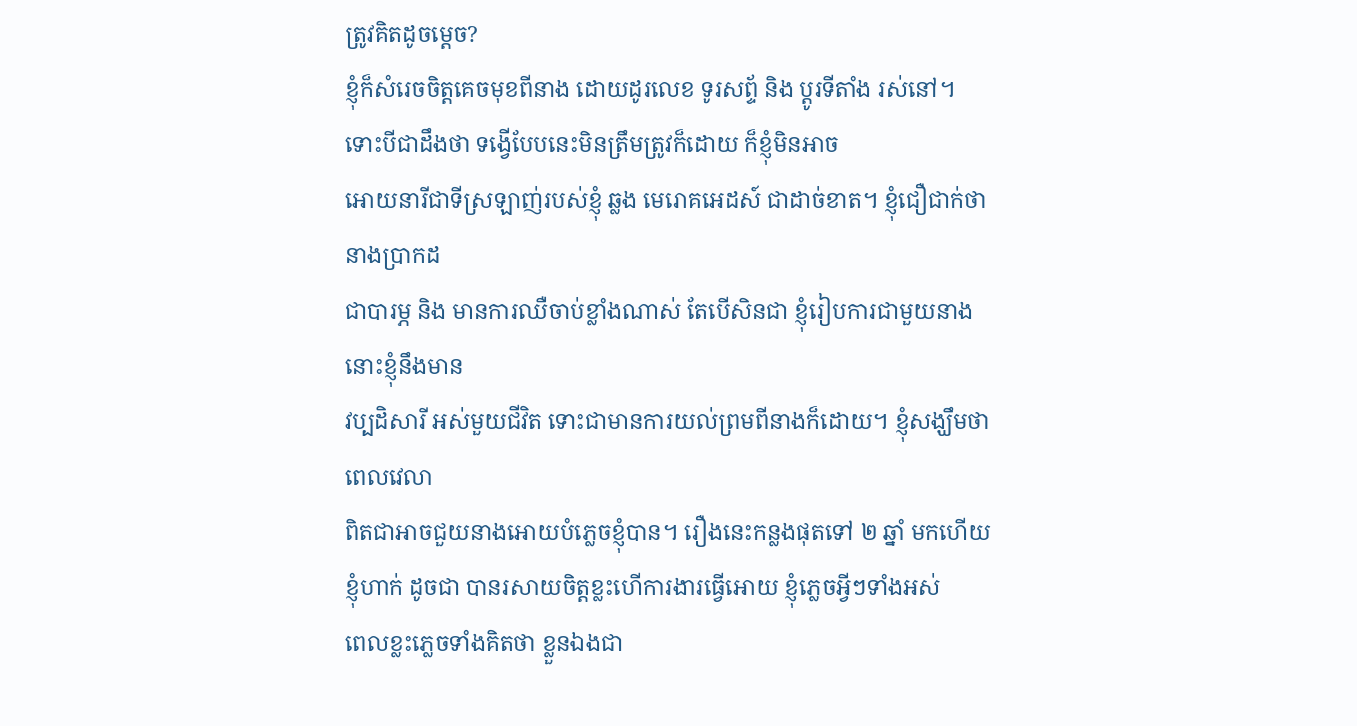ត្រូវគិតដូចម្តេច?
ខ្ញុំក៏សំរេចចិត្តគេចមុខពីនាង ដោយដូរលេខ ទូរសព្ទ័ និង ប្តូរទីតាំង រស់នៅ។
ទោះបីជាដឹងថា ទង្វើបែបនេះមិនត្រឹមត្រូវក៏ដោយ ក៏ខ្ញុំមិនអាច
អោយនារីជាទីស្រឡាញ់របស់ខ្ញុំ ឆ្លង មេរោគអេដស៍ ជាដាច់ខាត។ ខ្ញុំជឿជាក់ថា
នាងប្រាកដ
ជាបារម្ភ និង មានការឈឺចាប់ខ្លាំងណាស់ តែបើសិនជា ខ្ញុំរៀបការជាមួយនាង
នោះខ្ញុំនឹងមាន
វប្បដិសារី អស់មួយជីវិត ទោះជាមានការយល់ព្រមពីនាងក៏ដោយ។ ខ្ញុំសង្ឃឹមថា
ពេលវេលា
ពិតជាអាចជួយនាងអោយបំភ្លេចខ្ញុំបាន។ រឿងនេះកន្លងផុតទៅ ២ ឆ្នាំ មកហើយ
ខ្ញុំហាក់ ដូចជា បានរសាយចិត្តខ្លះហើការងារធ្វើអោយ ខ្ញុំភ្លេចអ្វីៗទាំងអស់
ពេលខ្លះភ្លេចទាំងគិតថា ខ្លួនឯងជា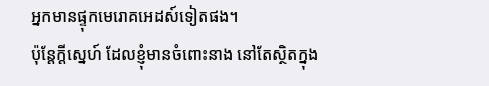អ្នកមានផ្ទុកមេរោគអេដស៍ទៀតផង។
ប៉ុន្តែក្តីស្នេហ៍ ដែលខ្ញុំមានចំពោះនាង នៅតែស្ថិតក្នុង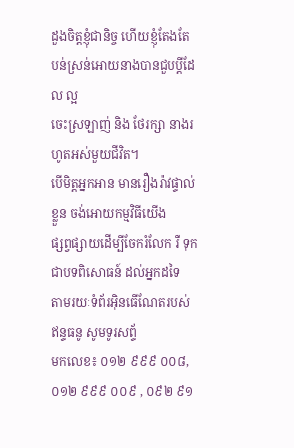ដួងចិត្តខ្ញុំជានិច្ច ហើយខ្ញុំតែងតែ បន់ស្រន់អោយនាងបានជួបប្តីដែល ល្អ
ចេះស្រឡាញ់ និង ថែរក្សា នាងរហូតអស់មួយជីវិត។
បើមិត្តអ្នកអាន មានរឿងរ៉ាវផ្ទាល់ខ្លួន ចង់អោយកម្មវិធីយើង
ផ្សព្វផ្សាយដើម្បីចែករំលែក រឺ ទុកជាបទពិសោធន៍ ដល់អ្នកដទៃ
តាមរយៈទំព័រអ៊ិនធើណែតរបស់ ឥន្ទធនូ សូមទូរសព្ទ័
មកលេខ៖ ០១២ ៩៩៩ ០០៨, ០១២ ៩៩៩ ០០៩ , ០៩២ ៩១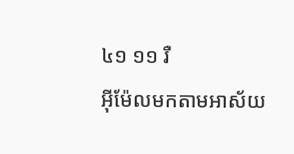៤១ ១១ រឺ
អ៊ីម៉ែលមកតាមអាស័យ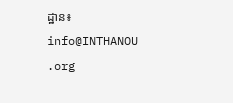ដ្ឋាន៖ info@INTHANOU
.org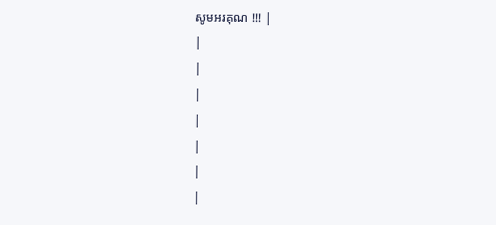សូមអរគុណ !!! |
|
|
|
|
|
|
|